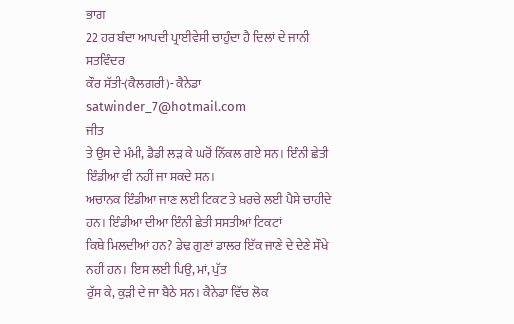ਭਾਗ
22 ਹਰ ਬੰਦਾ ਆਪਦੀ ਪ੍ਰਾਈਵੇਸੀ ਚਾਹੁੰਦਾ ਹੈ ਦਿਲਾਂ ਦੇ ਜਾਨੀ
ਸਤਵਿੰਦਰ
ਕੌਰ ਸੱਤੀ-(ਕੈਲਗਰੀ)- ਕੈਨੇਡਾ satwinder_7@hotmail.com
ਜੀਤ
ਤੇ ਉਸ ਦੇ ਮੰਮੀ, ਡੈਡੀ ਲੜ ਕੇ ਘਰੋਂ ਨਿੱਕਲ ਗਏ ਸਨ। ਇੰਨੀ ਛੇਤੀ ਇੰਡੀਆ ਵੀ ਨਹੀਂ ਜਾ ਸਕਦੇ ਸਨ।
ਅਚਾਨਕ ਇੰਡੀਆ ਜਾਣ ਲਈ ਟਿਕਟ ਤੇ ਖ਼ਰਚੇ ਲਈ ਪੈਸੇ ਚਾਹੀਦੇ ਹਨ। ਇੰਡੀਆ ਦੀਆ ਇੰਨੀ ਛੇਤੀ ਸਸਤੀਆਂ ਟਿਕਟਾਂ
ਕਿਥੇ ਮਿਲਦੀਆਂ ਹਨ? ਡੇਢ ਗੁਣਾਂ ਡਾਲਰ ਇੱਕ ਜਾਣੇ ਦੇ ਦੇਣੇ ਸੌਖੇ ਨਹੀਂ ਹਨ। ਇਸ ਲਈ ਪਿਉ, ਮਾਂ, ਪੁੱਤ
ਰੁੱਸ ਕੇ, ਕੁੜੀ ਦੇ ਜਾ ਬੈਠੇ ਸਨ। ਕੈਨੇਡਾ ਵਿੱਚ ਲੋਕ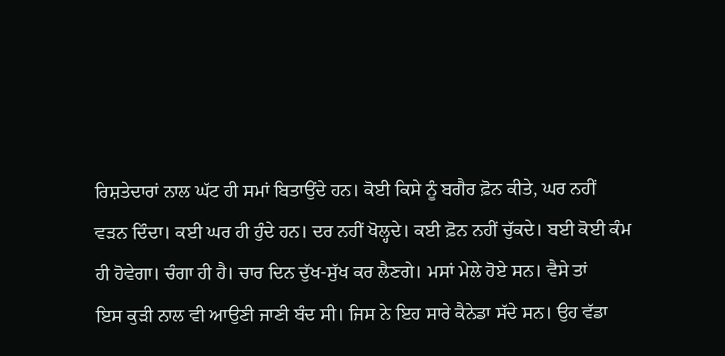ਰਿਸ਼ਤੇਦਾਰਾਂ ਨਾਲ ਘੱਟ ਹੀ ਸਮਾਂ ਬਿਤਾਉਂਦੇ ਹਨ। ਕੋਈ ਕਿਸੇ ਨੂੰ ਬਗੈਰ ਫ਼ੋਨ ਕੀਤੇ, ਘਰ ਨਹੀਂ
ਵੜਨ ਦਿੰਦਾ। ਕਈ ਘਰ ਹੀ ਹੁੰਦੇ ਹਨ। ਦਰ ਨਹੀਂ ਖੋਲ੍ਹਦੇ। ਕਈ ਫ਼ੋਨ ਨਹੀਂ ਚੁੱਕਦੇ। ਬਈ ਕੋਈ ਕੰਮ
ਹੀ ਹੋਵੇਗਾ। ਚੰਗਾ ਹੀ ਹੈ। ਚਾਰ ਦਿਨ ਦੁੱਖ-ਸੁੱਖ ਕਰ ਲੈਣਗੇ। ਮਸਾਂ ਮੇਲੇ ਹੋਏ ਸਨ। ਵੈਸੇ ਤਾਂ
ਇਸ ਕੁੜੀ ਨਾਲ ਵੀ ਆਉਣੀ ਜਾਣੀ ਬੰਦ ਸੀ। ਜਿਸ ਨੇ ਇਹ ਸਾਰੇ ਕੈਨੇਡਾ ਸੱਦੇ ਸਨ। ਉਹ ਵੱਡਾ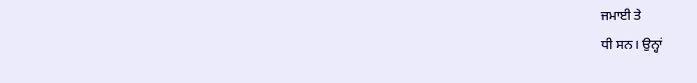ਜਮਾਈ ਤੇ
ਧੀ ਸਨ। ਉਨ੍ਹਾਂ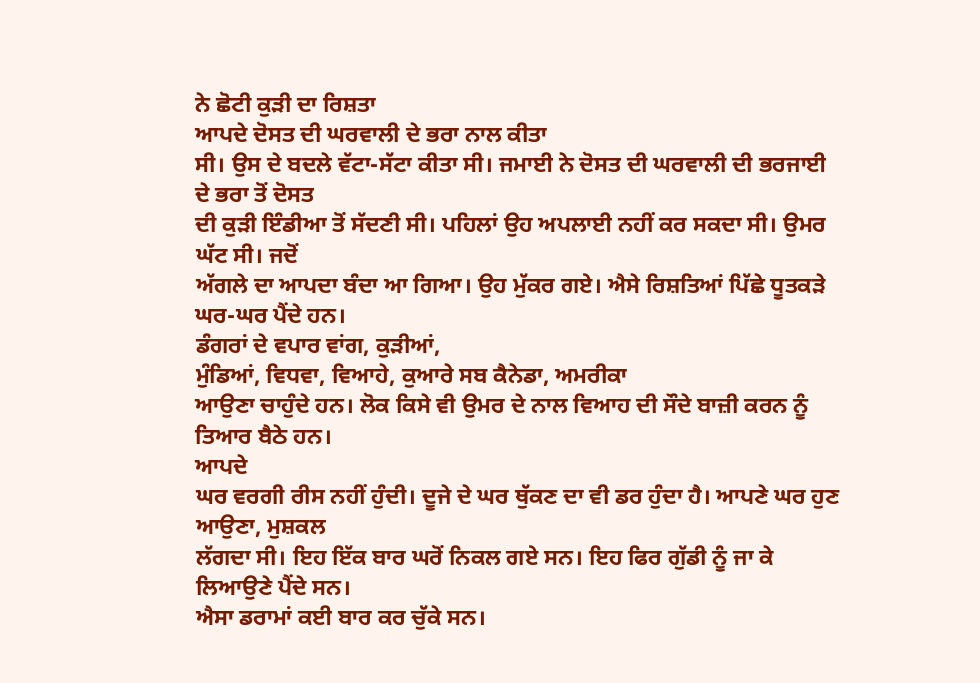ਨੇ ਛੋਟੀ ਕੁੜੀ ਦਾ ਰਿਸ਼ਤਾ
ਆਪਦੇ ਦੋਸਤ ਦੀ ਘਰਵਾਲੀ ਦੇ ਭਰਾ ਨਾਲ ਕੀਤਾ
ਸੀ। ਉਸ ਦੇ ਬਦਲੇ ਵੱਟਾ-ਸੱਟਾ ਕੀਤਾ ਸੀ। ਜਮਾਈ ਨੇ ਦੋਸਤ ਦੀ ਘਰਵਾਲੀ ਦੀ ਭਰਜਾਈ ਦੇ ਭਰਾ ਤੋਂ ਦੋਸਤ
ਦੀ ਕੁੜੀ ਇੰਡੀਆ ਤੋਂ ਸੱਦਣੀ ਸੀ। ਪਹਿਲਾਂ ਉਹ ਅਪਲਾਈ ਨਹੀਂ ਕਰ ਸਕਦਾ ਸੀ। ਉਮਰ ਘੱਟ ਸੀ। ਜਦੋਂ
ਅੱਗਲੇ ਦਾ ਆਪਦਾ ਬੰਦਾ ਆ ਗਿਆ। ਉਹ ਮੁੱਕਰ ਗਏ। ਐਸੇ ਰਿਸ਼ਤਿਆਂ ਪਿੱਛੇ ਧੂਤਕੜੇ ਘਰ-ਘਰ ਪੈਂਦੇ ਹਨ।
ਡੰਗਰਾਂ ਦੇ ਵਪਾਰ ਵਾਂਗ, ਕੁੜੀਆਂ,
ਮੁੰਡਿਆਂ, ਵਿਧਵਾ, ਵਿਆਹੇ, ਕੁਆਰੇ ਸਬ ਕੈਨੇਡਾ, ਅਮਰੀਕਾ
ਆਉਣਾ ਚਾਹੁੰਦੇ ਹਨ। ਲੋਕ ਕਿਸੇ ਵੀ ਉਮਰ ਦੇ ਨਾਲ ਵਿਆਹ ਦੀ ਸੌਦੇ ਬਾਜ਼ੀ ਕਰਨ ਨੂੰ ਤਿਆਰ ਬੈਠੇ ਹਨ।
ਆਪਦੇ
ਘਰ ਵਰਗੀ ਰੀਸ ਨਹੀਂ ਹੁੰਦੀ। ਦੂਜੇ ਦੇ ਘਰ ਥੁੱਕਣ ਦਾ ਵੀ ਡਰ ਹੁੰਦਾ ਹੈ। ਆਪਣੇ ਘਰ ਹੁਣ ਆਉਣਾ, ਮੁਸ਼ਕਲ
ਲੱਗਦਾ ਸੀ। ਇਹ ਇੱਕ ਬਾਰ ਘਰੋਂ ਨਿਕਲ ਗਏ ਸਨ। ਇਹ ਫਿਰ ਗੁੱਡੀ ਨੂੰ ਜਾ ਕੇ ਲਿਆਉਣੇ ਪੈਂਦੇ ਸਨ।
ਐਸਾ ਡਰਾਮਾਂ ਕਈ ਬਾਰ ਕਰ ਚੁੱਕੇ ਸਨ।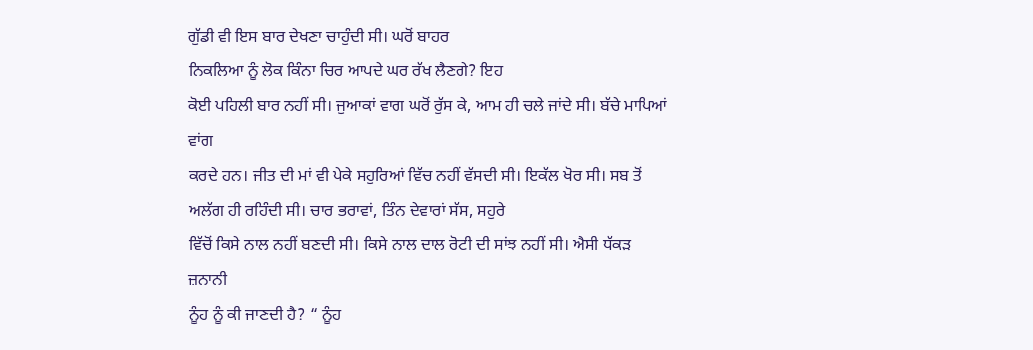ਗੁੱਡੀ ਵੀ ਇਸ ਬਾਰ ਦੇਖਣਾ ਚਾਹੁੰਦੀ ਸੀ। ਘਰੋਂ ਬਾਹਰ
ਨਿਕਲਿਆ ਨੂੰ ਲੋਕ ਕਿੰਨਾ ਚਿਰ ਆਪਦੇ ਘਰ ਰੱਖ ਲੈਣਗੇ? ਇਹ
ਕੋਈ ਪਹਿਲੀ ਬਾਰ ਨਹੀਂ ਸੀ। ਜੁਆਕਾਂ ਵਾਗ ਘਰੋਂ ਰੁੱਸ ਕੇ, ਆਮ ਹੀ ਚਲੇ ਜਾਂਦੇ ਸੀ। ਬੱਚੇ ਮਾਪਿਆਂ ਵਾਂਗ
ਕਰਦੇ ਹਨ। ਜੀਤ ਦੀ ਮਾਂ ਵੀ ਪੇਕੇ ਸਹੁਰਿਆਂ ਵਿੱਚ ਨਹੀਂ ਵੱਸਦੀ ਸੀ। ਇਕੱਲ ਖੋਰ ਸੀ। ਸਬ ਤੋਂ
ਅਲੱਗ ਹੀ ਰਹਿੰਦੀ ਸੀ। ਚਾਰ ਭਰਾਵਾਂ, ਤਿੰਨ ਦੇਵਾਰਾਂ ਸੱਸ, ਸਹੁਰੇ
ਵਿੱਚੋਂ ਕਿਸੇ ਨਾਲ ਨਹੀਂ ਬਣਦੀ ਸੀ। ਕਿਸੇ ਨਾਲ ਦਾਲ ਰੋਟੀ ਦੀ ਸਾਂਝ ਨਹੀਂ ਸੀ। ਐਸੀ ਧੱਕੜ ਜ਼ਨਾਨੀ
ਨੂੰਹ ਨੂੰ ਕੀ ਜਾਣਦੀ ਹੈ? “ ਨੂੰਹ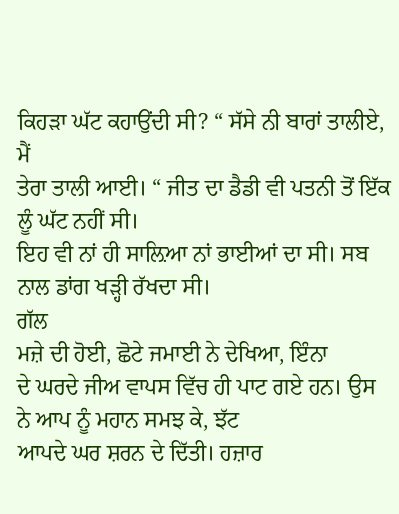ਕਿਹੜਾ ਘੱਟ ਕਹਾਉਂਦੀ ਸੀ? “ ਸੱਸੇ ਨੀ ਬਾਰਾਂ ਤਾਲੀਏ, ਮੈਂ
ਤੇਰਾ ਤਾਲੀ ਆਈ। “ ਜੀਤ ਦਾ ਡੈਡੀ ਵੀ ਪਤਨੀ ਤੋਂ ਇੱਕ ਲੂੰ ਘੱਟ ਨਹੀਂ ਸੀ।
ਇਹ ਵੀ ਨਾਂ ਹੀ ਸਾਲ਼ਿਆ ਨਾਂ ਭਾਈਆਂ ਦਾ ਸੀ। ਸਬ ਨਾਲ ਡਾਂਗ ਖੜ੍ਹੀ ਰੱਖਦਾ ਸੀ।
ਗੱਲ
ਮਜ਼ੇ ਦੀ ਹੋਈ, ਛੋਟੇ ਜਮਾਈ ਨੇ ਦੇਖਿਆ, ਇੰਨਾ
ਦੇ ਘਰਦੇ ਜੀਅ ਵਾਪਸ ਵਿੱਚ ਹੀ ਪਾਟ ਗਏ ਹਨ। ਉਸ ਨੇ ਆਪ ਨੂੰ ਮਹਾਨ ਸਮਝ ਕੇ, ਝੱਟ
ਆਪਦੇ ਘਰ ਸ਼ਰਨ ਦੇ ਦਿੱਤੀ। ਹਜ਼ਾਰ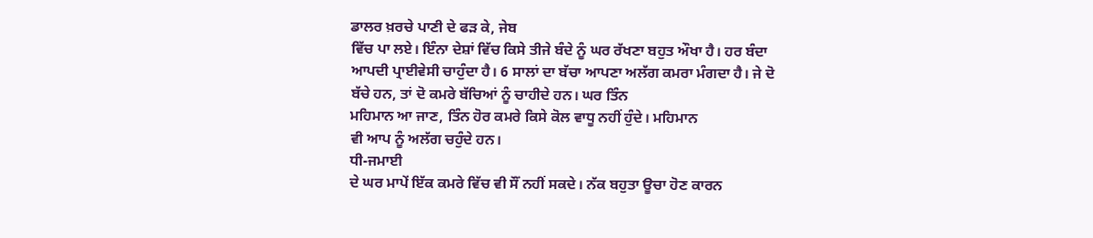ਡਾਲਰ ਖ਼ਰਚੇ ਪਾਣੀ ਦੇ ਫੜ ਕੇ, ਜੇਬ
ਵਿੱਚ ਪਾ ਲਏ। ਇੰਨਾ ਦੇਸ਼ਾਂ ਵਿੱਚ ਕਿਸੇ ਤੀਜੇ ਬੰਦੇ ਨੂੰ ਘਰ ਰੱਖਣਾ ਬਹੁਤ ਔਖਾ ਹੈ। ਹਰ ਬੰਦਾ
ਆਪਦੀ ਪ੍ਰਾਈਵੇਸੀ ਚਾਹੁੰਦਾ ਹੈ। 6 ਸਾਲਾਂ ਦਾ ਬੱਚਾ ਆਪਣਾ ਅਲੱਗ ਕਮਰਾ ਮੰਗਦਾ ਹੈ। ਜੇ ਦੋ
ਬੱਚੇ ਹਨ, ਤਾਂ ਦੋ ਕਮਰੇ ਬੱਚਿਆਂ ਨੂੰ ਚਾਹੀਦੇ ਹਨ। ਘਰ ਤਿੰਨ
ਮਹਿਮਾਨ ਆ ਜਾਣ, ਤਿੰਨ ਹੋਰ ਕਮਰੇ ਕਿਸੇ ਕੋਲ ਵਾਧੂ ਨਹੀਂ ਹੁੰਦੇ। ਮਹਿਮਾਨ
ਵੀ ਆਪ ਨੂੰ ਅਲੱਗ ਚਹੁੰਦੇ ਹਨ।
ਧੀ-ਜਮਾਈ
ਦੇ ਘਰ ਮਾਪੇਂ ਇੱਕ ਕਮਰੇ ਵਿੱਚ ਵੀ ਸੌਂ ਨਹੀਂ ਸਕਦੇ। ਨੱਕ ਬਹੁਤਾ ਊਚਾ ਹੋਣ ਕਾਰਨ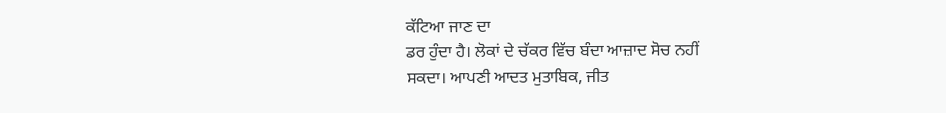ਕੱਟਿਆ ਜਾਣ ਦਾ
ਡਰ ਹੁੰਦਾ ਹੈ। ਲੋਕਾਂ ਦੇ ਚੱਕਰ ਵਿੱਚ ਬੰਦਾ ਆਜ਼ਾਦ ਸੋਚ ਨਹੀਂ
ਸਕਦਾ। ਆਪਣੀ ਆਦਤ ਮੁਤਾਬਿਕ, ਜੀਤ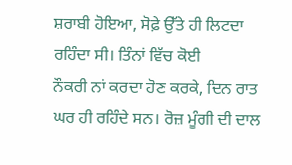ਸ਼ਰਾਬੀ ਹੋਇਆ, ਸੋਫ਼ੇ ਉੱਤੇ ਹੀ ਲਿਟਦਾ ਰਹਿੰਦਾ ਸੀ। ਤਿੰਨਾਂ ਵਿੱਚ ਕੋਈ
ਨੌਕਰੀ ਨਾਂ ਕਰਦਾ ਹੋਣ ਕਰਕੇ, ਦਿਨ ਰਾਤ ਘਰ ਹੀ ਰਹਿੰਦੇ ਸਨ। ਰੋਜ਼ ਮੂੰਗੀ ਦੀ ਦਾਲ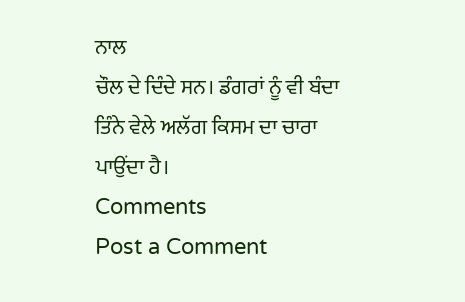ਨਾਲ
ਚੌਲ ਦੇ ਦਿੰਦੇ ਸਨ। ਡੰਗਰਾਂ ਨੂੰ ਵੀ ਬੰਦਾ ਤਿੰਨੇ ਵੇਲੇ ਅਲੱਗ ਕਿਸਮ ਦਾ ਚਾਰਾ ਪਾਉਂਦਾ ਹੈ।
Comments
Post a Comment